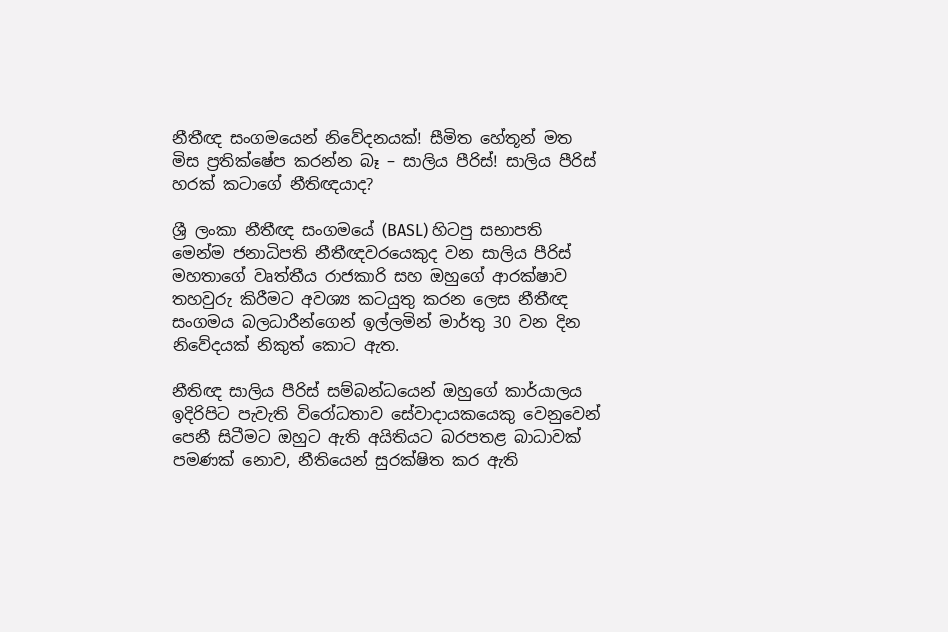නීතීඥ සංගමයෙන් නිවේදනයක්! සීමිත හේතූන් මත මිස ප්‍රතික්ෂේප කරන්න බෑ – සාලිය පීරිස්! සාලිය පීරිස් හරක් කටාගේ නීතිඥයාද?

ශ්‍රී ලංකා නීතීඥ සංගමයේ (BASL) හිටපු සභාපති මෙන්ම ජනාධිපති නීතීඥවරයෙකුද වන සාලිය පීරිස් මහතාගේ වෘත්තීය රාජකාරි සහ ඔහුගේ ආරක්ෂාව තහවුරු කිරීමට අවශ්‍ය කටයුතු කරන ලෙස නීතීඥ සංගමය බලධාරීන්ගෙන් ඉල්ලමින් මාර්තු 30 වන දින නිවේදයක් නිකුත් කොට ඇත.

නීතිඥ සාලිය පීරිස් සම්බන්ධයෙන් ඔහුගේ කාර්යාලය ඉදිරිපිට පැවැති විරෝධතාව සේවාදායකයෙකු වෙනුවෙන් පෙනී සිටීමට ඔහුට ඇති අයිතියට බරපතළ බාධාවක් පමණක් නොව, නීතියෙන් සුරක්ෂිත කර ඇති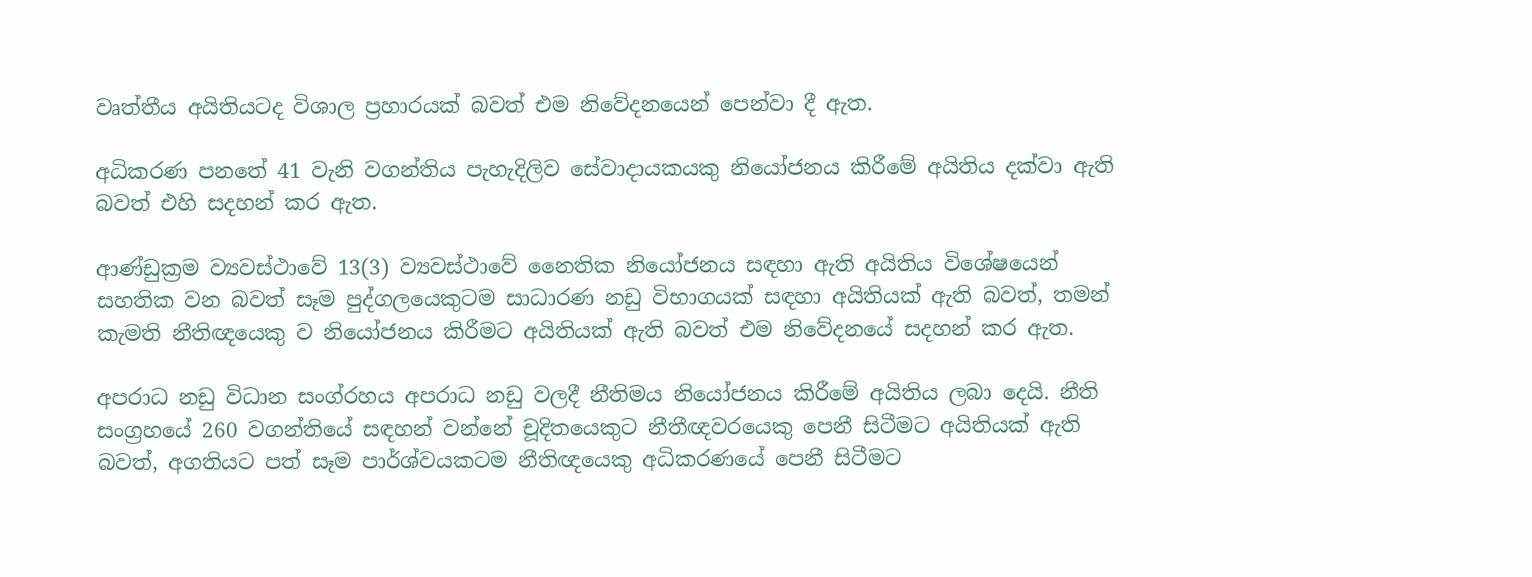වෘත්තීය අයිතියටද විශාල ප්‍රහාරයක් බවත් එම නිවේදනයෙන් පෙන්වා දී ඇත.

අධිකරණ පනතේ 41 වැනි වගන්තිය පැහැදිලිව සේවාදායකයකු නියෝජනය කිරීමේ අයිතිය දක්වා ඇති බවත් එහි සදහන් කර ඇත.

ආණ්ඩුක්‍රම ව්‍යවස්ථාවේ 13(3) ව්‍යවස්ථාවේ නෛතික නියෝජනය සඳහා ඇති අයිතිය විශේෂයෙන් සහතික වන බවත් සෑම පුද්ගලයෙකුටම සාධාරණ නඩු විභාගයක් සඳහා අයිතියක් ඇති බවත්, තමන් කැමති නීතිඥයෙකු ව නියෝජනය කිරීමට අයිතියක් ඇති බවත් එම නිවේදනයේ සදහන් කර ඇත.

අපරාධ නඩු විධාන සංග්රහය අපරාධ නඩු වලදී නීතිමය නියෝජනය කිරීමේ අයිතිය ලබා දෙයි. නීති සංග්‍රහයේ 260 වගන්තියේ සඳහන් වන්නේ චූදිතයෙකුට නීතීඥවරයෙකු පෙනී සිටීමට අයිතියක් ඇති බවත්, අගතියට පත් සෑම පාර්ශ්වයකටම නීතිඥයෙකු අධිකරණයේ පෙනී සිටීමට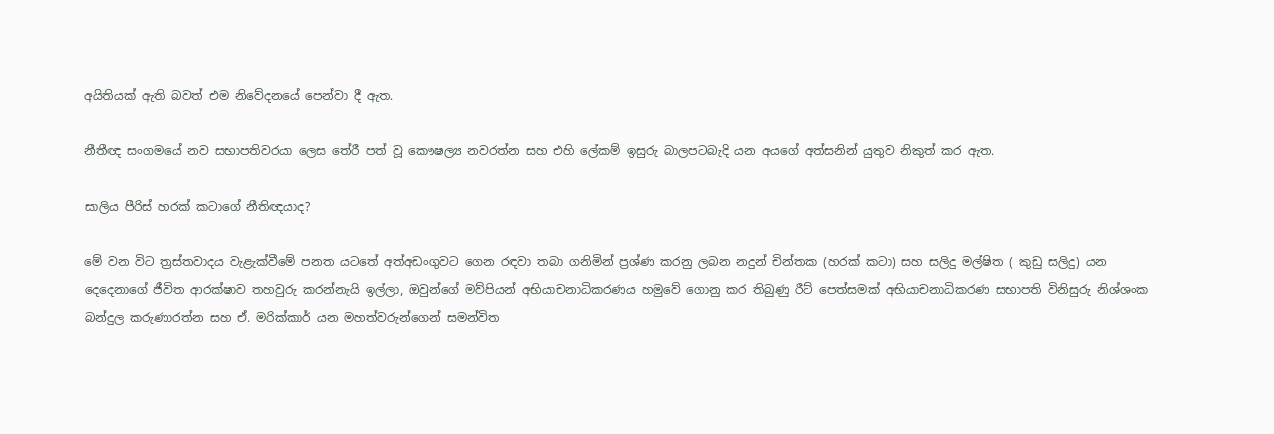අයිතියක් ඇති බවත් එම නිවේදනයේ පෙන්වා දී ඇත.

නීතීඥ සංගමයේ නව සභාපතිවරයා ලෙස තේරී පත් වූ කෞෂල්‍ය නවරත්න සහ එහි ලේකම් ඉසුරු බාලපටබැදි යන අයගේ අත්සනින් යුතුව නිකුත් කර ඇත.

සාලිය පීරිස් හරක් කටාගේ නීතිඥයාද?

මේ වන විට ත්‍රස්තවාදය වැළැක්වීමේ පනත යටතේ අත්අඩංගුවට ගෙන රඳවා තබා ගනිමින් ප්‍රශ්ණ කරනු ලබන නදුන් චින්තක (හරක් කටා) සහ සලිදු මල්ෂිත ( කුඩු සලිදු) යන දෙදෙනාගේ ජීවිත ආරක්ෂාව තහවුරු කරන්නැයි ඉල්ලා, ඔවුන්ගේ මව්පියන් අභියාචනාධිකරණය හමුවේ ගොනු කර තිබුණු රීට් පෙත්සමක් අභියාචනාධිකරණ සභාපති විනිසුරු නිශ්ශංක බන්දුල කරුණාරත්න සහ ඒ. මරික්කාර් යන මහත්වරුන්ගෙන් සමන්විත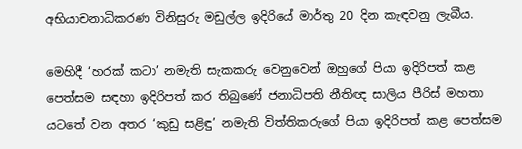අභියාචනාධිකරණ විනිසුරු මඩුල්ල ඉදිරියේ මාර්තු 20 දින කැඳවනු ලැබීය.

මෙහිදී ‘හරක් කටා’ නමැති සැකකරු වෙනුවෙන් ඔහුගේ පියා ඉදිරිපත් කළ පෙත්සම සඳහා ඉදිරිපත් කර තිබුණේ ජනාධිපති නීතිඥ සාලිය පීරිස් මහතා යටතේ වන අතර ‘කුඩු සළිඳු’ නමැති විත්තිකරුගේ පියා ඉදිරිපත් කළ පෙත්සම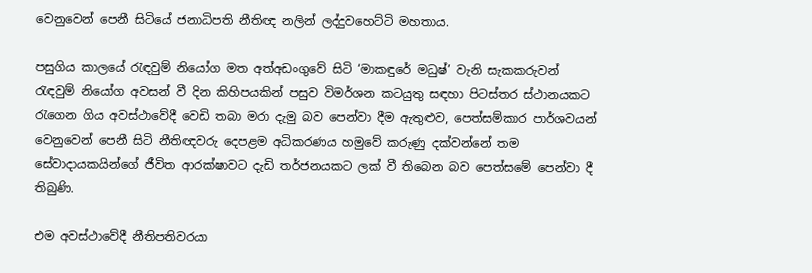වෙනුවෙන් පෙනී සිටියේ ජනාධිපති නීතිඥ නලින් ලද්දුවහෙට්ටි මහතාය.

පසුගිය කාලයේ රැඳවුම් නියෝග මත අත්අඩංගුවේ සිටි ‘මාකඳුරේ මධුෂ්’ වැනි සැකකරුවන් රැඳවුම් නියෝග අවසන් වී දින කිහිපයකින් පසුව විමර්ශන කටයුතු සඳහා පිටස්තර ස්ථානයකට රැගෙන ගිය අවස්ථාවේදී වෙඩි තබා මරා දැමු බව පෙන්වා දීම ඇතුළුව, පෙත්සම්කාර පාර්ශවයන් වෙනුවෙන් පෙනී සිටි නීතිඥවරු දෙපළම අධිකරණය හමුවේ කරුණු දක්වන්නේ තම සේවාදායකයින්ගේ ජීවිත ආරක්ෂාවට දැඩි තර්ජනයකට ලක් වී තිබෙන බව පෙත්සමේ පෙන්වා දී තිබුණි.

එම අවස්ථාවේදී නීතිපතිවරයා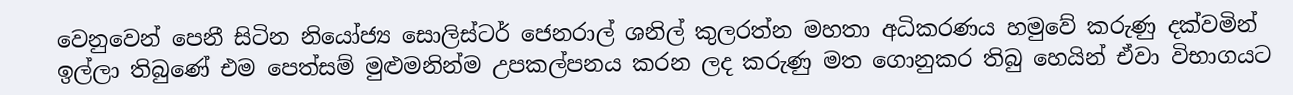වෙනුවෙන් පෙනී සිටින නියෝජ්‍ය සොලිස්ටර් ජෙනරාල් ශනිල් කුලරත්න මහතා අධිකරණය හමුවේ කරුණු දක්වමින් ඉල්ලා තිබුණේ එම පෙත්සම් මුළුමනින්ම උපකල්පනය කරන ලද කරුණු මත ගොනුකර තිබු හෙයින් ඒවා විභාගයට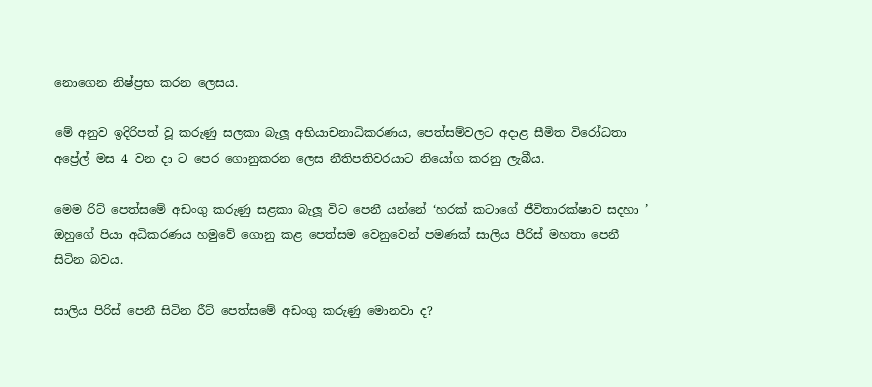නොගෙන නිෂ්ප්‍රභ කරන ලෙසය.

මේ අනුව ඉදිරිපත් වූ කරුණු සලකා බැලූ අභියාචනාධිකරණය, පෙත්සම්වලට අදාළ සීමිත විරෝධතා අප්‍රේල් මස 4 වන දා ට පෙර ගොනුකරන ලෙස නීතිපතිවරයාට නියෝග කරනු ලැබීය.

මෙම රිට් පෙත්සමේ අඩංගු කරුණු සළකා බැලූ විට පෙනී යන්නේ ‘හරක් කටාගේ ජීවිතාරක්ෂාව සදහා ’ ඔහුගේ පියා අධිකරණය හමුවේ ගොනු කළ පෙත්සම වෙනුවෙන් පමණක් සාලිය පීරිස් මහතා පෙනී සිටින බවය.

සාලිය පිරිස් පෙනී සිටින රීට් පෙත්සමේ අඩංගු කරුණු මොනවා ද?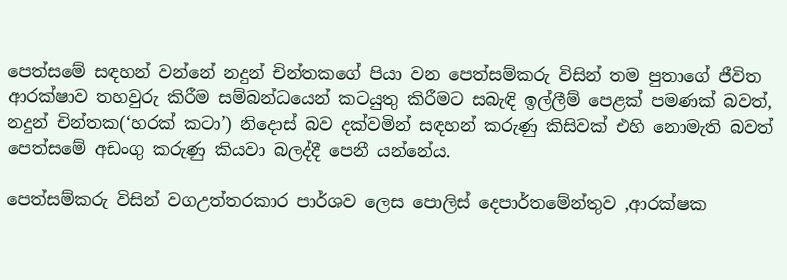පෙත්සමේ සඳහන් වන්නේ නදුන් චින්තකගේ පියා වන පෙත්සම්කරු විසින් තම පුතාගේ ජීවිත ආරක්ෂාව තහවුරු කිරීම සම්බන්ධයෙන් කටයුතු කිරීමට සබැඳි ඉල්ලීම් පෙළක් පමණක් බවත්, නදුන් චින්තක(‘හරක් කටා’) නිදොස් බව දක්වමින් සඳහන් කරුණු කිසිවක් එහි නොමැති බවත් පෙත්සමේ අඩංගු කරුණු කියවා බලද්දී පෙනී යන්නේය.

පෙත්සම්කරු විසින් වගඋත්තරකාර පාර්ශව ලෙස පොලිස් දෙපාර්තමේන්තුව ,ආරක්ෂක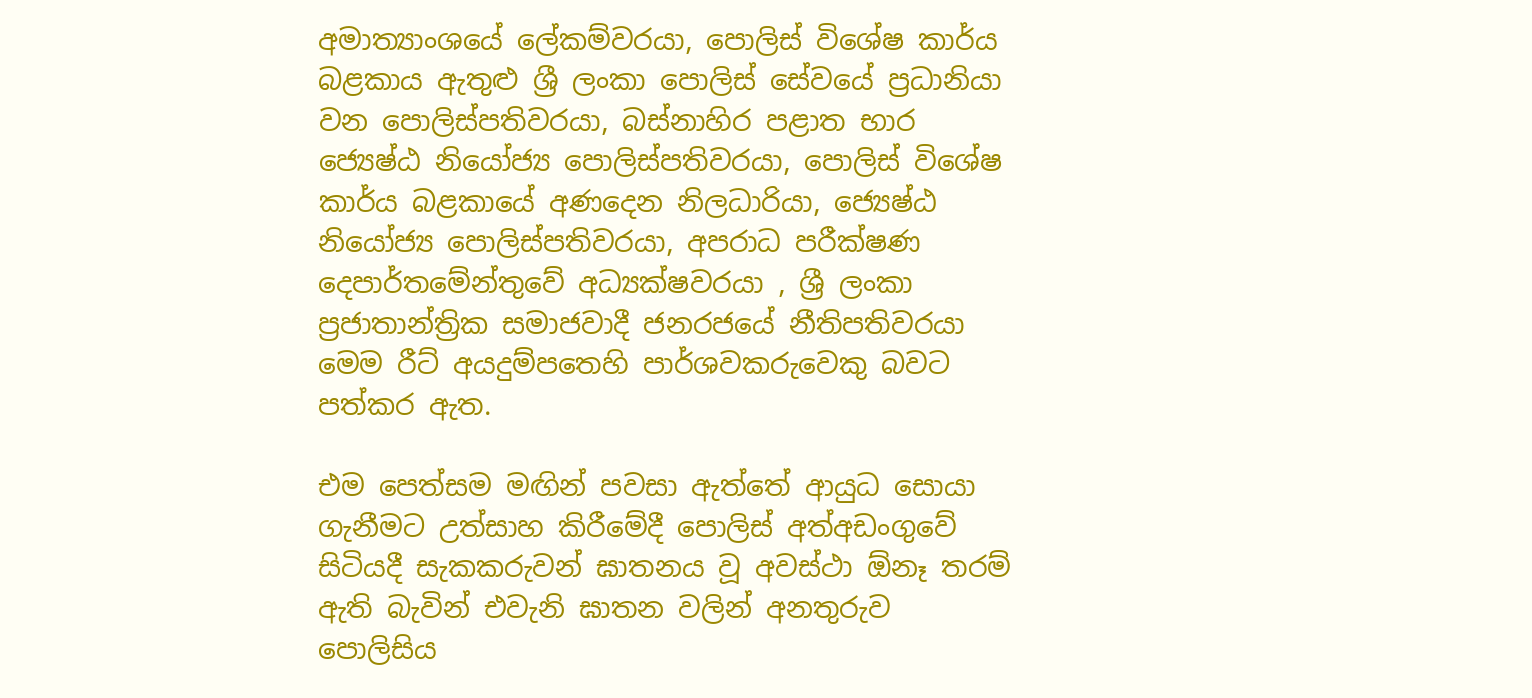අමාත්‍යාංශයේ ලේකම්වරයා, පොලිස් විශේෂ කාර්ය බළකාය ඇතුළු ශ්‍රී ලංකා පොලිස් සේවයේ ප්‍රධානියා වන පොලිස්පතිවරයා, බස්නාහිර පළාත භාර ජ්‍යෙෂ්ඨ නියෝජ්‍ය පොලිස්පතිවරයා, පොලිස් විශේෂ කාර්ය බළකායේ අණදෙන නිලධාරියා, ජ්‍යෙෂ්ඨ නියෝජ්‍ය පොලිස්පතිවරයා, අපරාධ පරීක්ෂණ දෙපාර්තමේන්තුවේ අධ්‍යක්ෂවරයා , ශ්‍රී ලංකා ප්‍රජාතාන්ත්‍රික සමාජවාදී ජනරජයේ නීතිපතිවරයා මෙම රීට් අයදුම්පතෙහි පාර්ශවකරුවෙකු බවට පත්කර ඇත.

එම පෙත්සම මඟින් පවසා ඇත්තේ ආයුධ සොයා ගැනීමට උත්සාහ කිරීමේදී පොලිස් අත්අඩංගුවේ සිටියදී සැකකරුවන් ඝාතනය වූ අවස්ථා ඕනෑ තරම් ඇති බැවින් එවැනි ඝාතන වලින් අනතුරුව පොලිසිය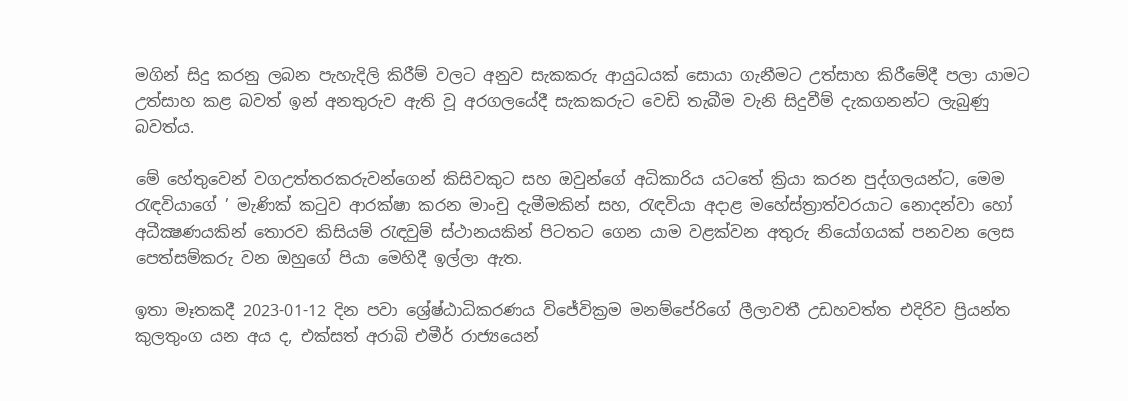මගින් සිදු කරනු ලබන පැහැදිලි කිරීම් වලට අනුව සැකකරු ආයුධයක් සොයා ගැනීමට උත්සාහ කිරීමේදී පලා යාමට උත්සාහ කළ බවත් ඉන් අනතුරුව ඇති වූ අරගලයේදී සැකකරුට වෙඩි තැබීම වැනි සිදුවීම් දැකගනන්ට ලැබුණු බවත්ය.

මේ හේතුවෙන් වගඋත්තරකරුවන්ගෙන් කිසිවකුට සහ ඔවුන්ගේ අධිකාරිය යටතේ ක්‍රියා කරන පුද්ගලයන්ට, මෙම රැඳවියාගේ ’ මැණික් කටුව ආරක්ෂා කරන මාංචු දැමීමකින් සහ, රැඳවියා අදාළ මහේස්ත්‍රාත්වරයාට නොදන්වා හෝ අධීක්‍ෂණයකින් තොරව කිසියම් රැඳවුම් ස්ථානයකින් පිටතට ගෙන යාම වළක්වන අතුරු නියෝගයක් පනවන ලෙස පෙත්සම්කරු වන ඔහුගේ පියා මෙහිදී ඉල්ලා ඇත.

ඉතා මෑතකදී 2023-01-12 දින පවා ශ්‍රේෂ්ඨාධිකරණය විජේවික්‍රම මනම්පේරිගේ ලීලාවතී උඩහවත්ත එදිරිව ප්‍රියන්ත කුලතුංග යන අය ද, එක්සත් අරාබි එමීර් රාජ්‍යයෙන්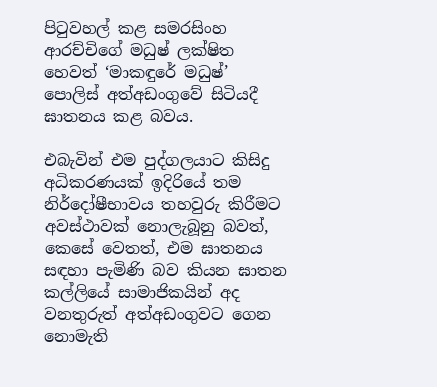පිටුවහල් කළ සමරසිංහ ආරච්චිගේ මධුෂ් ලක්ෂිත හෙවත් ‘මාකඳුරේ මධුෂ්’ පොලිස් අත්අඩංගුවේ සිටියදී ඝාතනය කළ බවය.

එබැවින් එම පුද්ගලයාට කිසිදු අධිකරණයක් ඉදිරියේ තම නිර්දෝෂීභාවය තහවුරු කිරීමට අවස්ථාවක් නොලැබූනු බවත්, කෙසේ වෙතත්, එම ඝාතනය සඳහා පැමිණි බව කියන ඝාතන කල්ලියේ සාමාජිකයින් අද වනතුරුත් අත්අඩංගුවට ගෙන නොමැති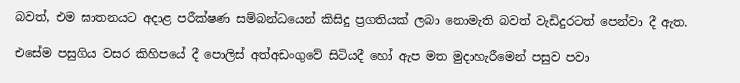බවත්, එම ඝාතනයට අදාළ පරීක්ෂණ සම්බන්ධයෙන් කිසිදු ප්‍රගතියක් ලබා නොමැති බවත් වැඩිදුරටත් පෙන්වා දී ඇත.

එසේම පසුගිය වසර කිහිපයේ දී පොලිස් අත්අඩංගුවේ සිටියදී හෝ ඇප මත මුදාහැරීමෙන් පසුව පවා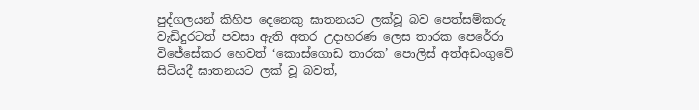පුද්ගලයන් කිහිප දෙනෙකු ඝාතනයට ලක්වූ බව පෙත්සම්කරු වැඩිදුරටත් පවසා ඇති අතර උදාහරණ ලෙස තාරක පෙරේරා විජේසේකර හෙවත් ‘කොස්ගොඩ තාරක’ පොලිස් අත්අඩංගුවේ සිටියදී ඝාතනයට ලක් වූ බවත්,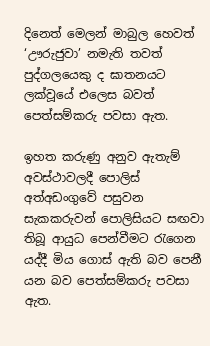දිනෙත් මෙලන් මාබුල හෙවත් ‘ඌරුජුවා’ නමැති තවත් පුද්ගලයෙකු ද ඝාතනයට ලක්වූයේ එලෙස බවත් පෙත්සම්කරු පවසා ඇත.

ඉහත කරුණු අනුව ඇතැම් අවස්ථාවලදී පොලිස් අත්අඩංගුවේ පසුවන සැකකරුවන් පොලිසියට සඟවා තිබූ ආයුධ පෙන්වීමට රැගෙන යද්දී මිය ගොස් ඇති බව පෙනී යන බව පෙත්සම්කරු පවසා ඇත.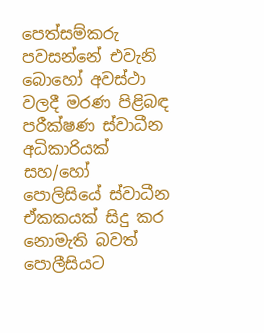පෙත්සම්කරු පවසන්නේ එවැනි බොහෝ අවස්ථා වලදී මරණ පිළිබඳ පරීක්ෂණ ස්වාධීන අධිකාරියක් සහ/හෝ පොලිසියේ ස්වාධීන ඒකකයක් සිදු කර නොමැති බවත් පොලීසියට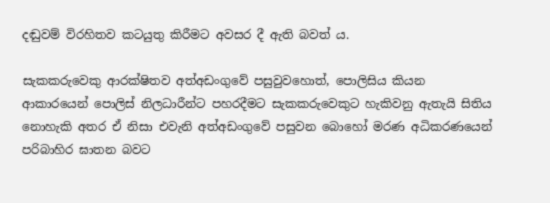දඬුවම් විරහිතව කටයුතු කිරීමට අවසර දී ඇති බවත් ය.

සැකකරුවෙකු ආරක්ෂිතව අත්අඩංගුවේ පසුවුවහොත්, පොලිසිය කියන ආකාරයෙන් පොලිස් නිලධාරීන්ට පහරදීමට සැකකරුවෙකුට හැකිවනු ඇතැයි සිතිය නොහැකි අතර ඒ නිසා එවැනි අත්අඩංගුවේ පසුවන බොහෝ මරණ අධිකරණයෙන් පරිබාහිර ඝාතන බවට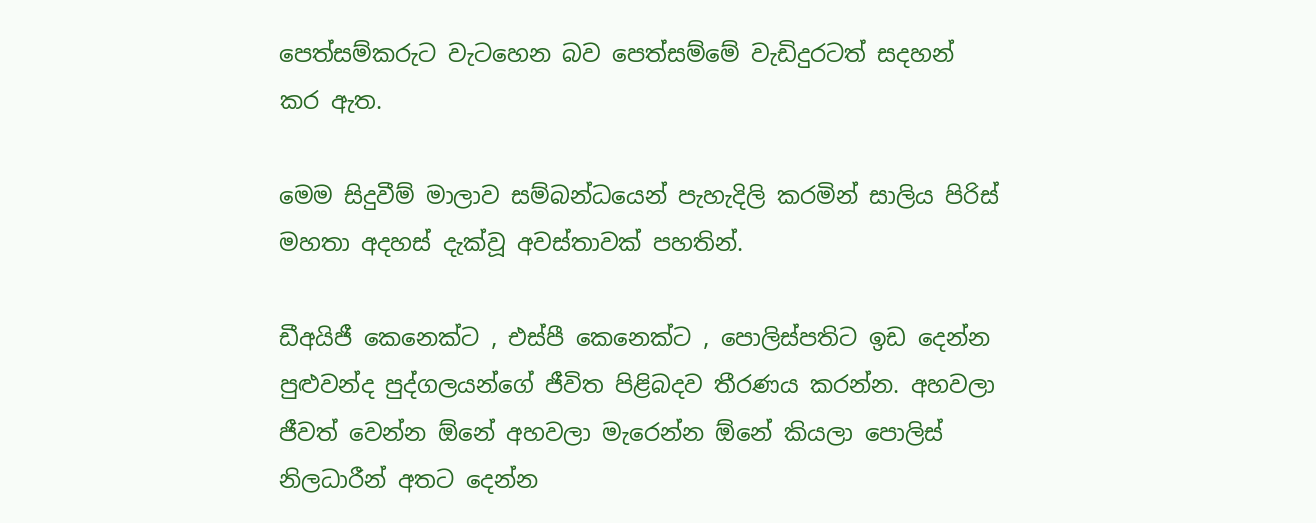පෙත්සම්කරුට වැටහෙන බව පෙත්සම්මේ වැඩිදුරටත් සදහන් කර ඇත.

මෙම සිදුවීම් මාලාව සම්බන්ධයෙන් පැහැදිලි කරමින් සාලිය පිරිස් මහතා අදහස් දැක්වූ අවස්තාවක් පහතින්.

ඩීඅයිජී කෙනෙක්ට , එස්පී කෙනෙක්ට , පොලිස්පතිට ඉඩ දෙන්න පුළුවන්ද පුද්ගලයන්ගේ ජීවිත පිළිබදව තීරණය කරන්න. අහවලා ජීවත් වෙන්න ඕනේ අහවලා මැරෙන්න ඕනේ කියලා පොලිස් නිලධාරීන් අතට දෙන්න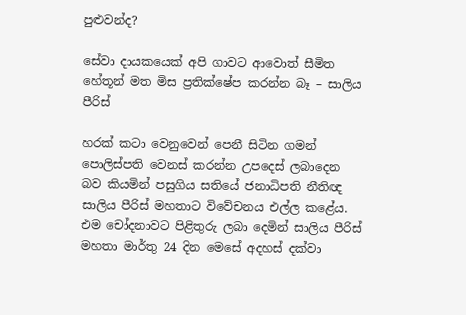පුළුවන්ද?

සේවා දායකයෙක් අපි ගාවට ආවොත් සීමිත හේතූන් මත මිස ප්‍රතික්ෂේප කරන්න බෑ – සාලිය පීරිස්

හරක් කටා වෙනුවෙන් පෙනී සිටින ගමන් පොලිස්පති වෙනස් කරන්න උපදෙස් ලබාදෙන බව කියමින් පසුගිය සතියේ ජනාධිපති නීතිඥ සාලිය පීරිස් මහතාට විවේචනය එල්ල කළේය. එම චෝදනාවට පිළිතුරු ලබා දෙමින් සාලිය පීරිස් මහතා මාර්තු 24 දින මෙසේ අදහස් දක්වා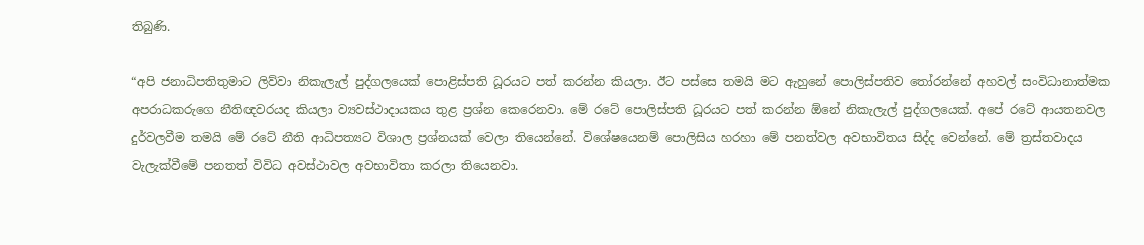තිබුණි.

“අපි ජනාධිපතිතුමාට ලිව්වා නිකැලැල් පුද්ගලයෙක් පොළිස්පති ධූරයට පත් කරන්න කියලා. ඊට පස්සෙ තමයි මට ඇහුනේ පොලිස්පතිව තෝරන්නේ අහවල් සංවිධානාත්මක අපරාධකරුගෙ නීතිඥවරයද කියලා ව්‍යවස්ථාදායකය තුළ ප්‍රශ්න කෙරෙනවා. මේ රටේ පොලිස්පති ධූරයට පත් කරන්න ඕනේ නිකැලැල් පුද්ගලයෙක්. අපේ රටේ ආයතනවල දුර්වලවීම තමයි මේ රටේ නීති ආධිපත්‍යට විශාල ප්‍රශ්නයක් වෙලා තියෙන්නේ. විශේෂයෙනම් පොලිසිය හරහා මේ පනත්වල අවභාවිතය සිද්ද වෙන්නේ. මේ ත්‍රස්තවාදය වැලැක්වීමේ පනතත් විවිධ අවස්ථාවල අවභාවිතා කරලා තියෙනවා.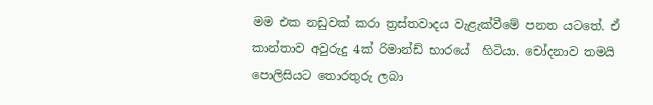මම එක නඩුවක් කරා ත්‍රස්තවාදය වැළැක්වීමේ පනත යටතේ. ඒ කාන්තාව අවුරුදු 4ක් රිමාන්ඩ් භාරයේ  හිටියා. චෝදනාව තමයි පොලිසියට තොරතුරු ලබා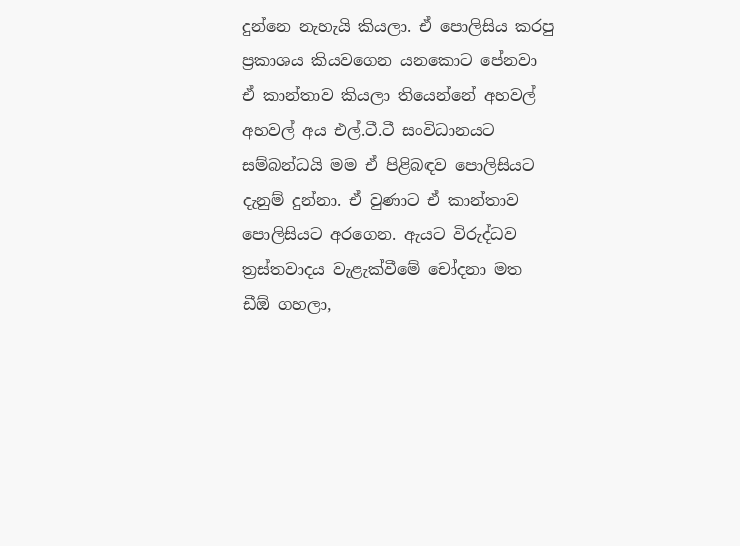දුන්නෙ නැහැයි කියලා. ඒ පොලිසිය කරපු ප්‍රකාශය කියවගෙන යනකොට පේනවා ඒ කාන්තාව කියලා තියෙන්නේ අහවල් අහවල් අය එල්.ටී.ටී සංවිධානයට සම්බන්ධයි මම ඒ පිළිබඳව පොලිසියට දැනුම් දුන්නා. ඒ වුණාට ඒ කාන්තාව පොලිසියට අරගෙන. ඇයට විරුද්ධව ත්‍රස්තවාදය වැළැක්වීමේ චෝදනා මත ඩීඕ ගහලා,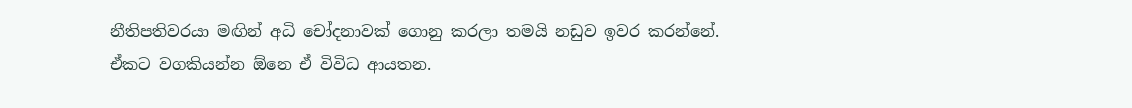නීතිපතිවරයා මඟින් අධි චෝදනාවක් ගොනු කරලා තමයි නඩුව ඉවර කරන්නේ. ඒකට වගකියන්න ඕනෙ ඒ විවිධ ආයතන.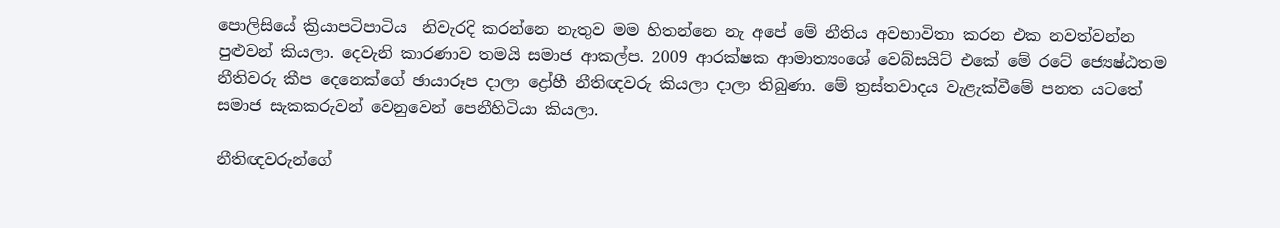පොලිසියේ ක්‍රියාපටිපාටිය  නිවැරදි කරන්නෙ නැතුව මම හිතන්නෙ නැ අපේ මේ නීතිය අවභාවිතා කරන එක නවත්වන්න පුළුවන් කියලා. දෙවැනි කාරණාව තමයි සමාජ ආකල්ප. 2009 ආරක්ෂක ආමාත්‍යංශේ වෙබ්සයිට් එකේ මේ රටේ ජ්‍යෙෂ්ඨතම නීතිවරු කීප දෙනෙක්ගේ ඡායාරූප දාලා ද්‍රෝහී නීතිඥවරු කියලා දාලා තිබුණා. මේ ත්‍රස්තවාදය වැළැක්වීමේ පනත යටතේ සමාජ සැකකරුවන් වෙනුවෙන් පෙනීහිටියා කියලා.

නීතිඥවරුන්ගේ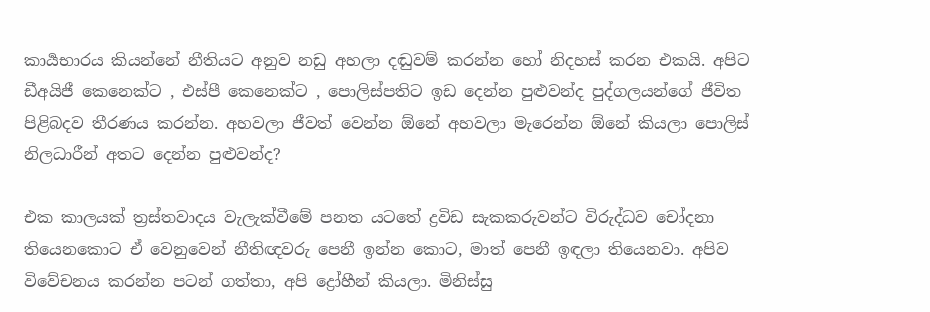කාර්‍යභාරය කියන්නේ නීතියට අනුව නඩු අහලා දඬුවම් කරන්න හෝ නිදහස් කරන එකයි. අපිට ඩීඅයිජී කෙනෙක්ට , එස්පී කෙනෙක්ට , පොලිස්පතිට ඉඩ දෙන්න පුළුවන්ද පුද්ගලයන්ගේ ජීවිත පිළිබදව තීරණය කරන්න. අහවලා ජීවත් වෙන්න ඕනේ අහවලා මැරෙන්න ඕනේ කියලා පොලිස් නිලධාරීන් අතට දෙන්න පුළුවන්ද?

එක කාලයක් ත්‍රස්තවාදය වැලැක්වීමේ පනත යටතේ ද්‍රවිඩ සැකකරුවන්ට විරුද්ධව චෝදනා තියෙනකොට ඒ වෙනුවෙන් නීතිඥවරු පෙනී ඉන්න කොට, මාත් පෙනී ඉඳලා තියෙනවා. අපිව විවේචනය කරන්න පටන් ගත්තා, අපි ද්‍රෝහීන් කියලා. මිනිස්සු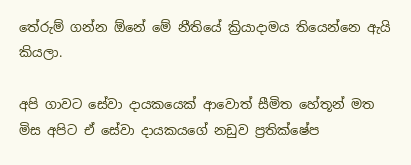තේරුම් ගන්න ඕනේ මේ නීතියේ ක්‍රියාදාමය තියෙන්නෙ ඇයි කියලා.

අපි ගාවට සේවා දායකයෙක් ආවොත් සීමිත හේතූන් මත මිස අපිට ඒ සේවා දායකයගේ නඩුව ප්‍රතික්ෂේප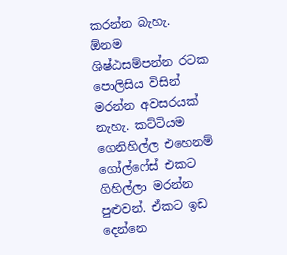කරන්න බැහැ. ඕනම ශිෂ්ඨසම්පන්න රටක පොලිසිය විසින් මරන්න අවසරයක් නැහැ. කට්ටියම ගෙනිහිල්ල එහෙනම් ගෝල්ෆේස් එකට ගිහිල්ලා මරන්න පුළුවන්. ඒකට ඉඩ දෙන්නෙ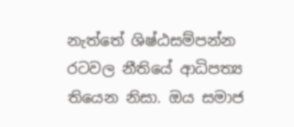නැත්තේ ශිෂ්ඨසම්පන්න රටවල නීතියේ ආධිපත්‍ය තියෙන නිසා. ඔය සමාජ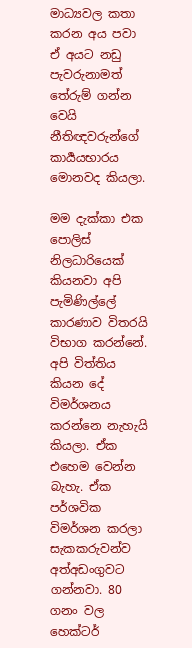මාධ්‍යවල කතා කරන අය පවා ඒ අයට නඩු පැවරුනාමත් තේරුම් ගන්න වෙයි නීතිඥවරුන්ගේ කාර්‍යයභාරය මොනවද කියලා.

මම දැක්කා එක පොලිස් නිලධාරියෙක් කියනවා අපි පැමිණිල්ලේ කාරණාව විතරයි විභාග කරන්නේ. අපි විත්තිය කියන දේ විමර්ශනය කරන්නෙ නැහැයි කියලා. ඒක එහෙම වෙන්න බැහැ. ඒක පර්ශවික විමර්ශන කරලා සැකකරුවන්ව අත්අඩංගුවට ගන්නවා. 80 ගනං වල හෙක්ටර්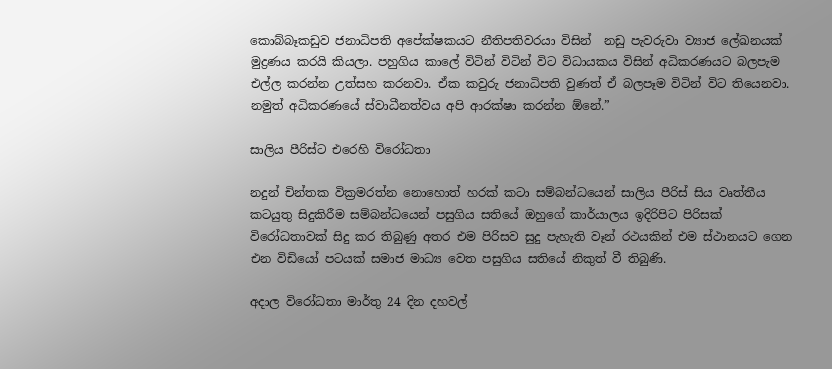කොබ්බෑකඩුව ජනාධිපති අපේක්ෂකයට නීතිපතිවරයා විසින්  නඩු පැවරුවා ව්‍යාජ ලේඛනයක් මුද්‍රණය කරයි කියලා. පහුගිය කාලේ විටින් විටින් විට විධායකය විසින් අධිකරණයට බලපැම එල්ල කරන්න උත්සහ කරනවා. ඒක කවුරු ජනාධිපති වුණත් ඒ බලපෑම විටින් විට තියෙනවා. නමුත් අධිකරණයේ ස්වාධීනත්වය අපි ආරක්ෂා කරන්න ඕනේ.”

සාලිය පීරිස්ට එරෙහි විරෝධතා

නදුන් චින්තක වික්‍රමරත්න නොහොත් හරක් කටා සම්බන්ධයෙන් සාලිය පීරිස් සිය වෘත්තීය කටයුතු සිදුකිරීම සම්බන්ධයෙන් පසුගිය සතියේ ඔහුගේ කාර්යාලය ඉදිරිපිට පිරිසක් විරෝධතාවක් සිදු කර තිබුණු අතර එම පිරිසව සුදු පැහැති වෑන් රථයකින් එම ස්ථානයට ගෙන එන විඩියෝ පටයක් සමාජ මාධ්‍ය වෙත පසුගිය සතියේ නිකුත් වී තිබුණි.

අදාල විරෝධතා මාර්තු 24 දින දහවල්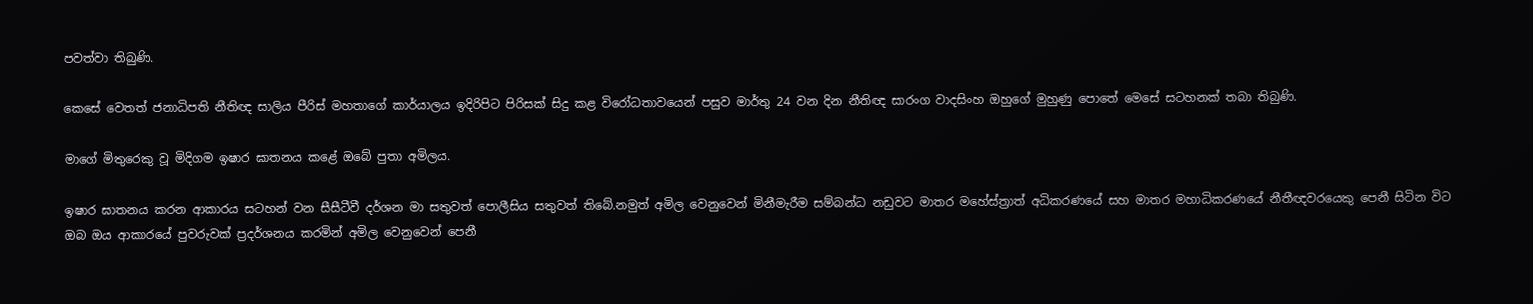පවත්වා තිබුණි.

කෙසේ වෙතත් ජනාධිපති නීතිඥ සාලිය පීරිස් මහතාගේ කාර්යාලය ඉදිරිපිට පිරිසක් සිදු කළ විරෝධතාවයෙන් පසුව මාර්තු 24 වන දින නීතිඥ සාරංග වාදසිංහ ඔහුගේ මුහුණු පොතේ මෙසේ සටහනක් තබා තිබුණි.

මාගේ මිතුරෙකු වූ මිදිගම ඉෂාර ඝාතනය කළේ ඔබේ පුතා අමිලය.

ඉෂාර ඝාතනය කරන ආකාරය සටහන් වන සීසීටීවී දර්ශන මා සතුවත් පොලීසිය සතුවත් තිබේ.නමුත් අමිල වෙනුවෙන් මිනීමැරීම සම්බන්ධ නඩුවට මාතර මහේස්ත්‍රාත් අධිකරණයේ සහ මාතර මහාධිකරණයේ නීතීඥවරයෙකු පෙනී සිටින විට ඔබ ඔය ආකාරයේ පුවරුවක් ප්‍රදර්ශනය කරමින් අමිල වෙනුවෙන් පෙනී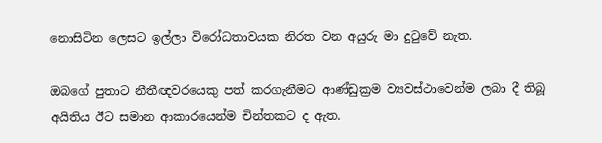නොසිටින ලෙසට ඉල්ලා විරෝධතාවයක නිරත වන අයුරු මා දුටුවේ නැත.

ඔබගේ පුතාට නීතීඥවරයෙකු පත් කරගැනීමට ආණ්ඩුක්‍රම ව්‍යවස්ථාවෙන්ම ලබා දී තිබූ අයිතිය ඊට සමාන ආකාරයෙන්ම චින්තකට ද ඇත.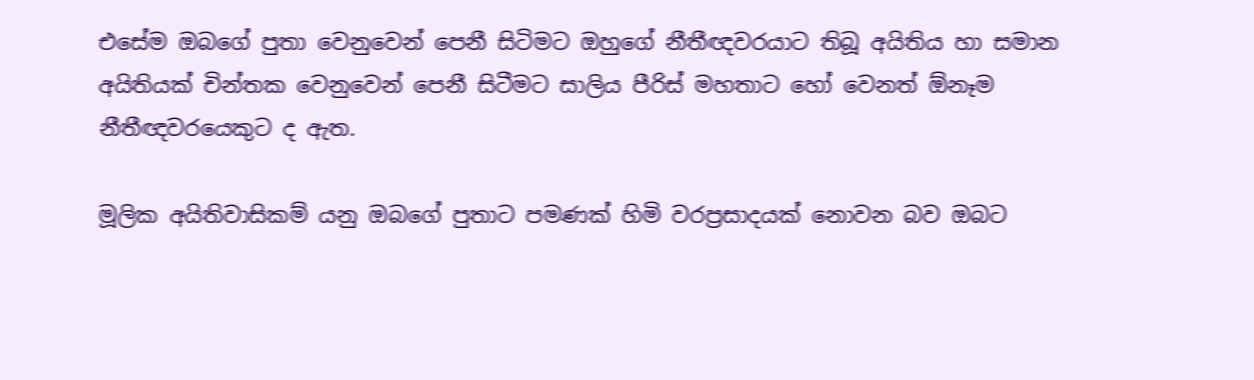එසේම ඔබගේ පුතා වෙනුවෙන් පෙනී සිටිමට ඔහුගේ නීතීඥවරයාට තිබූ අයිතිය හා සමාන අයිතියක් චින්තක වෙනුවෙන් පෙනී සිටීමට සාලිය පීරිස් මහතාට හෝ වෙනත් ඕනෑම නීතීඥවරයෙකුට ද ඇත.

මූලික අයිතිවාසිකම් යනු ඔබගේ පුතාට පමණක් හිමි වරප්‍රසාදයක් නොවන බව ඔබට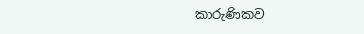කාරුණිකව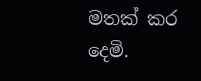මතක් කර දෙමි.